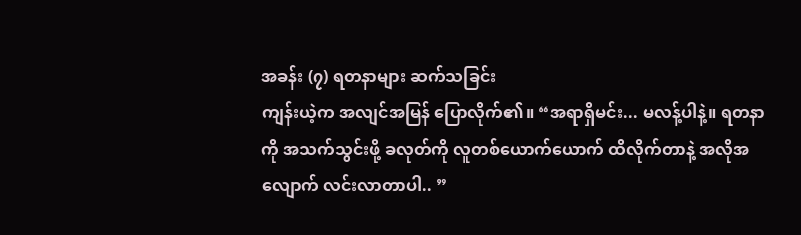အခန်း (၇) ရတနာများ ဆက်သခြင်း
ကျန်းယဲ့က အလျင်အမြန် ပြောလိုက်၏။ “အရာရှိမင်း... မလန့်ပါနဲ့။ ရတနာကို အသက်သွင်းဖို့ ခလုတ်ကို လူတစ်ယောက်ယောက် ထိလိုက်တာနဲ့ အလိုအလျောက် လင်းလာတာပါ.. ”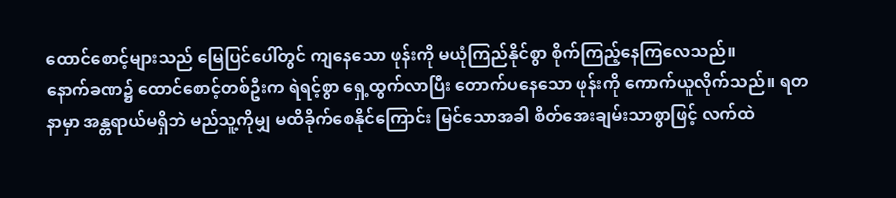ထောင်စောင့်များသည် မြေပြင်ပေါ်တွင် ကျနေသော ဖုန်းကို မယုံကြည်နိုင်စွာ စိုက်ကြည့်နေကြလေသည်။
နောက်ခဏ၌ ထောင်စောင့်တစ်ဦးက ရဲရင့်စွာ ရှေ့ထွက်လာပြီး တောက်ပနေသော ဖုန်းကို ကောက်ယူလိုက်သည်။ ရတနာမှာ အန္တရာယ်မရှိဘဲ မည်သူ့ကိုမျှ မထိခိုက်စေနိုင်ကြောင်း မြင်သောအခါ စိတ်အေးချမ်းသာစွာဖြင့် လက်ထဲ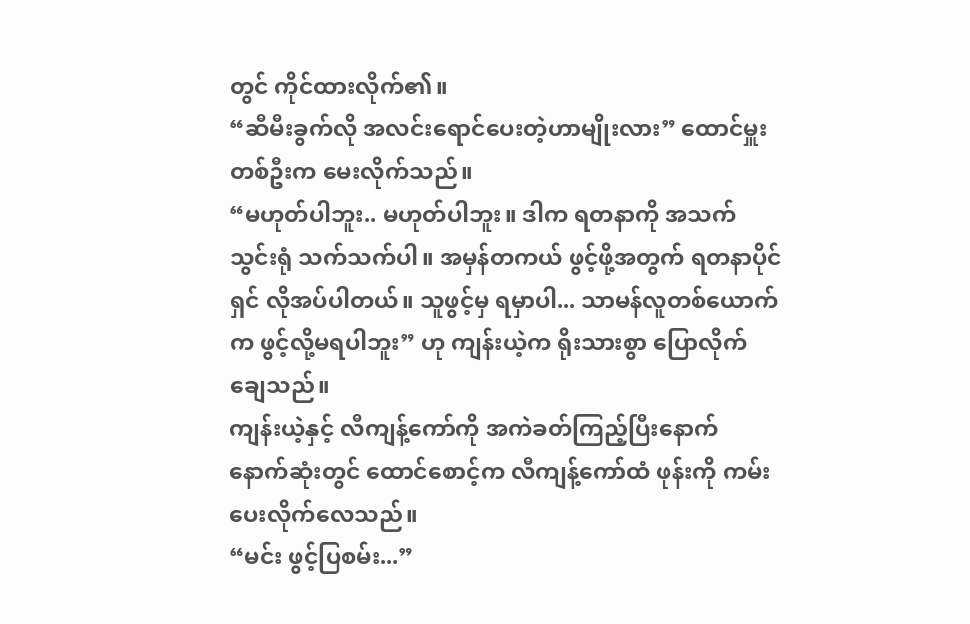တွင် ကိုင်ထားလိုက်၏။
“ဆီမီးခွက်လို အလင်းရောင်ပေးတဲ့ဟာမျိုးလား” ထောင်မှူးတစ်ဦးက မေးလိုက်သည်။
“မဟုတ်ပါဘူး.. မဟုတ်ပါဘူး။ ဒါက ရတနာကို အသက်သွင်းရုံ သက်သက်ပါ။ အမှန်တကယ် ဖွင့်ဖို့အတွက် ရတနာပိုင်ရှင် လိုအပ်ပါတယ်။ သူဖွင့်မှ ရမှာပါ... သာမန်လူတစ်ယောက်က ဖွင့်လို့မရပါဘူး” ဟု ကျန်းယဲ့က ရိုးသားစွာ ပြောလိုက်ချေသည်။
ကျန်းယဲ့နှင့် လီကျန့်ကော်ကို အကဲခတ်ကြည့်ပြီးနောက် နောက်ဆုံးတွင် ထောင်စောင့်က လီကျန့်ကော်ထံ ဖုန်းကို ကမ်းပေးလိုက်လေသည်။
“မင်း ဖွင့်ပြစမ်း...”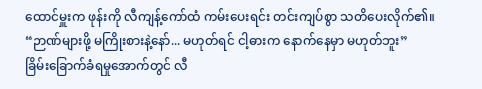ထောင်မှူးက ဖုန်းကို လီကျန့်ကော်ထံ ကမ်းပေးရင်း တင်းကျပ်စွာ သတိပေးလိုက်၏။ “ဉာဏ်များဖို့ မကြိုးစားနဲ့နော်... မဟုတ်ရင် ငါ့ဓားက နောက်နေမှာ မဟုတ်ဘူး”
ခြိမ်းခြောက်ခံရမှုအောက်တွင် လီ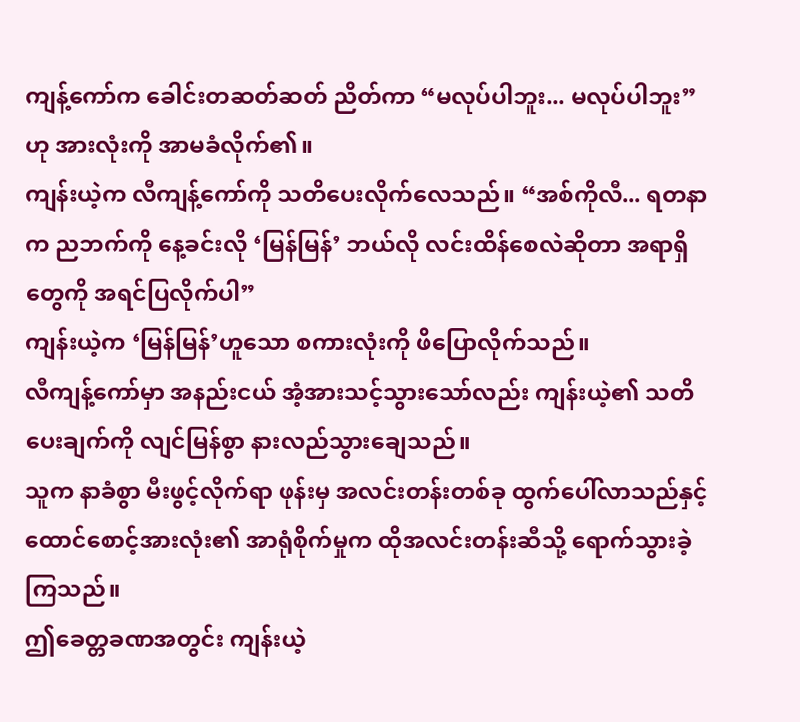ကျန့်ကော်က ခေါင်းတဆတ်ဆတ် ညိတ်ကာ “မလုပ်ပါဘူး... မလုပ်ပါဘူး” ဟု အားလုံးကို အာမခံလိုက်၏။
ကျန်းယဲ့က လီကျန့်ကော်ကို သတိပေးလိုက်လေသည်။ “အစ်ကိုလီ... ရတနာက ညဘက်ကို နေ့ခင်းလို ‘မြန်မြန်’ ဘယ်လို လင်းထိန်စေလဲဆိုတာ အရာရှိတွေကို အရင်ပြလိုက်ပါ”
ကျန်းယဲ့က ‘မြန်မြန်’ဟူသော စကားလုံးကို ဖိပြောလိုက်သည်။
လီကျန့်ကော်မှာ အနည်းငယ် အံ့အားသင့်သွားသော်လည်း ကျန်းယဲ့၏ သတိပေးချက်ကို လျင်မြန်စွာ နားလည်သွားချေသည်။
သူက နာခံစွာ မီးဖွင့်လိုက်ရာ ဖုန်းမှ အလင်းတန်းတစ်ခု ထွက်ပေါ်လာသည်နှင့် ထောင်စောင့်အားလုံး၏ အာရုံစိုက်မှုက ထိုအလင်းတန်းဆီသို့ ရောက်သွားခဲ့ကြသည်။
ဤခေတ္တခဏအတွင်း ကျန်းယဲ့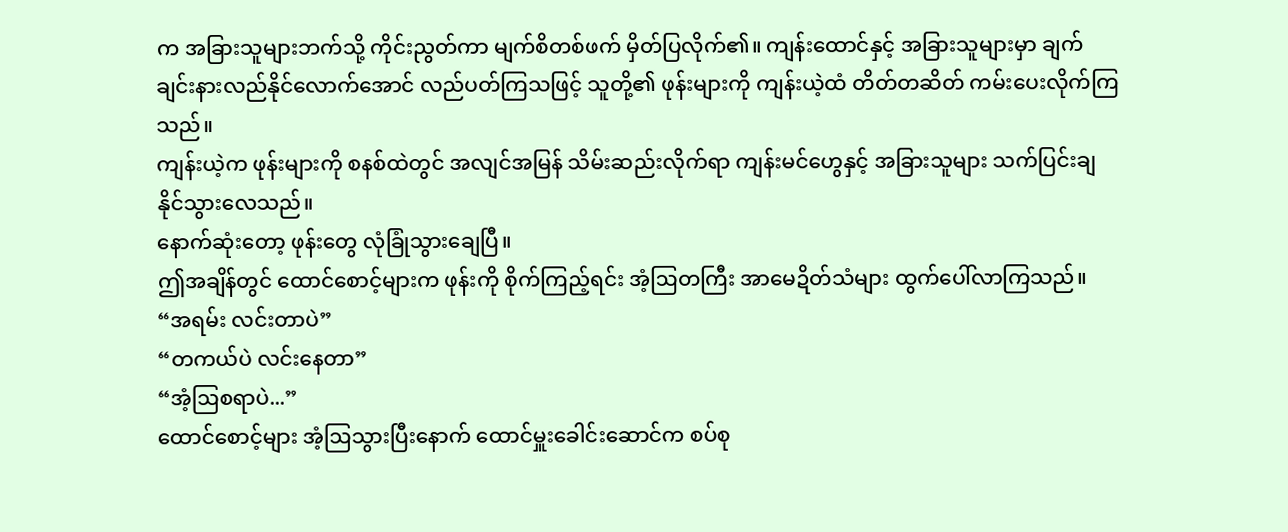က အခြားသူများဘက်သို့ ကိုင်းညွတ်ကာ မျက်စိတစ်ဖက် မှိတ်ပြလိုက်၏။ ကျန်းထောင်နှင့် အခြားသူများမှာ ချက်ချင်းနားလည်နိုင်လောက်အောင် လည်ပတ်ကြသဖြင့် သူတို့၏ ဖုန်းများကို ကျန်းယဲ့ထံ တိတ်တဆိတ် ကမ်းပေးလိုက်ကြသည်။
ကျန်းယဲ့က ဖုန်းများကို စနစ်ထဲတွင် အလျင်အမြန် သိမ်းဆည်းလိုက်ရာ ကျန်းမင်ဟွေနှင့် အခြားသူများ သက်ပြင်းချနိုင်သွားလေသည်။
နောက်ဆုံးတော့ ဖုန်းတွေ လုံခြုံသွားချေပြီ။
ဤအချိန်တွင် ထောင်စောင့်များက ဖုန်းကို စိုက်ကြည့်ရင်း အံ့ဩတကြီး အာမေဍိတ်သံများ ထွက်ပေါ်လာကြသည်။
“အရမ်း လင်းတာပဲ”
“တကယ်ပဲ လင်းနေတာ”
“အံ့ဩစရာပဲ...”
ထောင်စောင့်များ အံ့ဩသွားပြီးနောက် ထောင်မှူးခေါင်းဆောင်က စပ်စု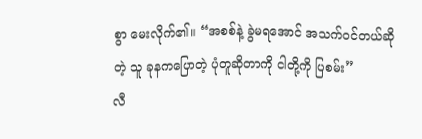စွာ မေးလိုက်၏။ “အစစ်နဲ့ ခွဲမရအောင် အသက်ဝင်တယ်ဆိုတဲ့ သူ ခုနကပြောတဲ့ ပုံတူဆိုတာကို ငါတို့ကို ပြစမ်း”
လီ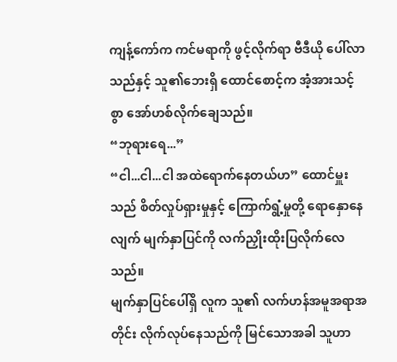ကျန့်ကော်က ကင်မရာကို ဖွင့်လိုက်ရာ ဗီဒီယို ပေါ်လာသည်နှင့် သူ၏ဘေးရှိ ထောင်စောင့်က အံ့အားသင့်စွာ အော်ဟစ်လိုက်ချေသည်။
“ဘုရားရေ...”
“ငါ...ငါ...ငါ အထဲရောက်နေတယ်ဟ” ထောင်မှူးသည် စိတ်လှုပ်ရှားမှုနှင့် ကြောက်ရွံ့မှုတို့ ရောနှောနေလျက် မျက်နှာပြင်ကို လက်ညှိုးထိုးပြလိုက်လေသည်။
မျက်နှာပြင်ပေါ်ရှိ လူက သူ၏ လက်ဟန်အမူအရာအတိုင်း လိုက်လုပ်နေသည်ကို မြင်သောအခါ သူဟာ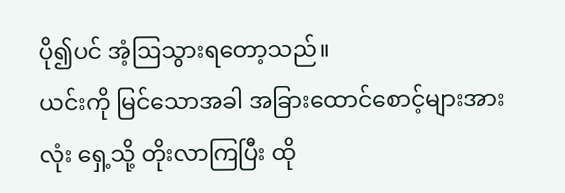ပို၍ပင် အံ့ဩသွားရတော့သည်။
ယင်းကို မြင်သောအခါ အခြားထောင်စောင့်များအားလုံး ရှေ့သို့ တိုးလာကြပြီး ထို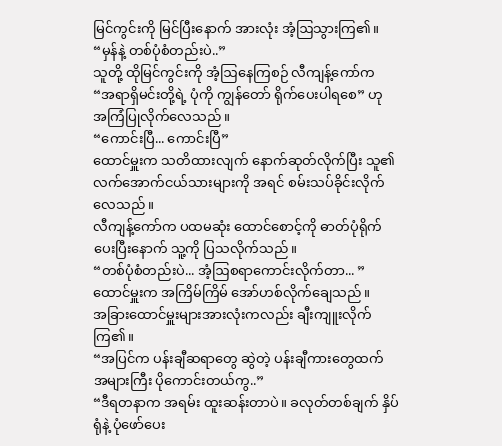မြင်ကွင်းကို မြင်ပြီးနောက် အားလုံး အံ့ဩသွားကြ၏။
“မှန်နဲ့ တစ်ပုံစံတည်းပဲ..”
သူတို့ ထိုမြင်ကွင်းကို အံ့ဩနေကြစဉ် လီကျန့်ကော်က “အရာရှိမင်းတို့ရဲ့ ပုံကို ကျွန်တော် ရိုက်ပေးပါရစေ” ဟု အကြံပြုလိုက်လေသည်။
“ကောင်းပြီ... ကောင်းပြီ”
ထောင်မှူးက သတိထားလျက် နောက်ဆုတ်လိုက်ပြီး သူ၏ လက်အောက်ငယ်သားများကို အရင် စမ်းသပ်ခိုင်းလိုက်လေသည်။
လီကျန့်ကော်က ပထမဆုံး ထောင်စောင့်ကို ဓာတ်ပုံရိုက်ပေးပြီးနောက် သူ့ကို ပြသလိုက်သည်။
“တစ်ပုံစံတည်းပဲ... အံ့ဩစရာကောင်းလိုက်တာ... ” ထောင်မှူးက အကြိမ်ကြိမ် အော်ဟစ်လိုက်ချေသည်။
အခြားထောင်မှူးများအားလုံးကလည်း ချီးကျူးလိုက်ကြ၏။
“အပြင်က ပန်းချီဆရာတွေ ဆွဲတဲ့ ပန်းချီကားတွေထက် အများကြီး ပိုကောင်းတယ်ကွ..”
“ဒီရတနာက အရမ်း ထူးဆန်းတာပဲ။ ခလုတ်တစ်ချက် နှိပ်ရုံနဲ့ ပုံဖော်ပေး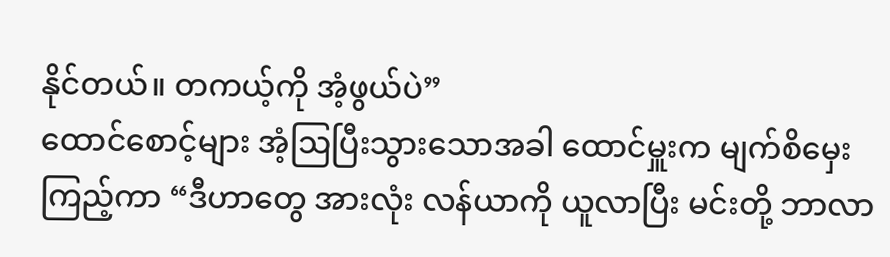နိုင်တယ်။ တကယ့်ကို အံ့ဖွယ်ပဲ”
ထောင်စောင့်များ အံ့ဩပြီးသွားသောအခါ ထောင်မှူးက မျက်စိမှေးကြည့်ကာ “ဒီဟာတွေ အားလုံး လန်ယာကို ယူလာပြီး မင်းတို့ ဘာလာ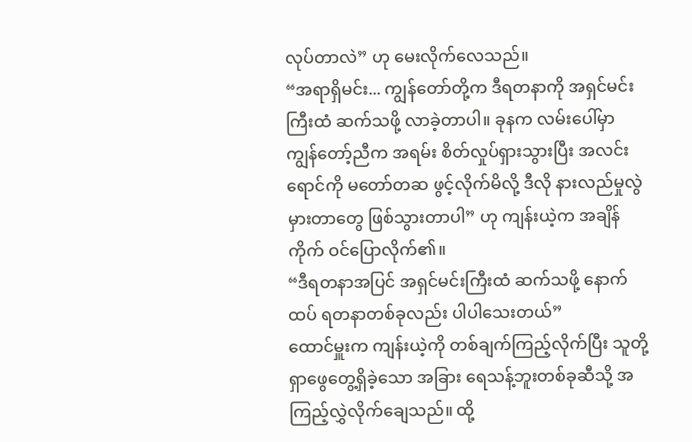လုပ်တာလဲ” ဟု မေးလိုက်လေသည်။
“အရာရှိမင်း... ကျွန်တော်တို့က ဒီရတနာကို အရှင်မင်းကြီးထံ ဆက်သဖို့ လာခဲ့တာပါ။ ခုနက လမ်းပေါ်မှာ ကျွန်တော့်ညီက အရမ်း စိတ်လှုပ်ရှားသွားပြီး အလင်းရောင်ကို မတော်တဆ ဖွင့်လိုက်မိလို့ ဒီလို နားလည်မှုလွဲမှားတာတွေ ဖြစ်သွားတာပါ” ဟု ကျန်းယဲ့က အချိန်ကိုက် ဝင်ပြောလိုက်၏။
“ဒီရတနာအပြင် အရှင်မင်းကြီးထံ ဆက်သဖို့ နောက်ထပ် ရတနာတစ်ခုလည်း ပါပါသေးတယ်”
ထောင်မှူးက ကျန်းယဲ့ကို တစ်ချက်ကြည့်လိုက်ပြီး သူတို့ ရှာဖွေတွေ့ရှိခဲ့သော အခြား ရေသန့်ဘူးတစ်ခုဆီသို့ အကြည့်လွှဲလိုက်ချေသည်။ ထို့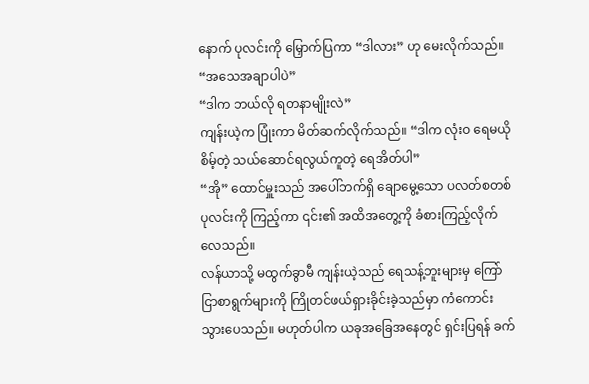နောက် ပုလင်းကို မြှောက်ပြကာ “ဒါလား” ဟု မေးလိုက်သည်။
“အသေအချာပါပဲ”
“ဒါက ဘယ်လို ရတနာမျိုးလဲ”
ကျန်းယဲ့က ပြုံးကာ မိတ်ဆက်လိုက်သည်။ “ဒါက လုံးဝ ရေမယိုစိမ့်တဲ့ သယ်ဆောင်ရလွယ်ကူတဲ့ ရေအိတ်ပါ”
“အို” ထောင်မှူးသည် အပေါ်ဘက်ရှိ ချောမွေ့သော ပလတ်စတစ်ပုလင်းကို ကြည့်ကာ ၎င်း၏ အထိအတွေ့ကို ခံစားကြည့်လိုက်လေသည်။
လန်ယာသို့ မထွက်ခွာမီ ကျန်းယဲ့သည် ရေသန့်ဘူးများမှ ကြော်ငြာစာရွက်များကို ကြိုတင်ဖယ်ရှားခိုင်းခဲ့သည်မှာ ကံကောင်းသွားပေသည်။ မဟုတ်ပါက ယခုအခြေအနေတွင် ရှင်းပြရန် ခက်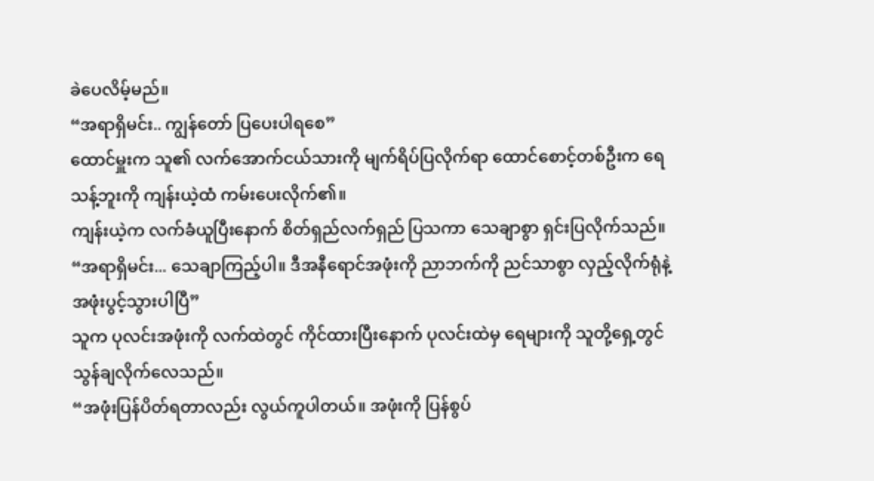ခဲပေလိမ့်မည်။
“အရာရှိမင်း.. ကျွန်တော် ပြပေးပါရစေ”
ထောင်မှူးက သူ၏ လက်အောက်ငယ်သားကို မျက်ရိပ်ပြလိုက်ရာ ထောင်စောင့်တစ်ဦးက ရေသန့်ဘူးကို ကျန်းယဲ့ထံ ကမ်းပေးလိုက်၏။
ကျန်းယဲ့က လက်ခံယူပြီးနောက် စိတ်ရှည်လက်ရှည် ပြသကာ သေချာစွာ ရှင်းပြလိုက်သည်။ “အရာရှိမင်း... သေချာကြည့်ပါ။ ဒီအနီရောင်အဖုံးကို ညာဘက်ကို ညင်သာစွာ လှည့်လိုက်ရုံနဲ့ အဖုံးပွင့်သွားပါပြီ”
သူက ပုလင်းအဖုံးကို လက်ထဲတွင် ကိုင်ထားပြီးနောက် ပုလင်းထဲမှ ရေများကို သူတို့ရှေ့တွင် သွန်ချလိုက်လေသည်။
“အဖုံးပြန်ပိတ်ရတာလည်း လွယ်ကူပါတယ်။ အဖုံးကို ပြန်စွပ်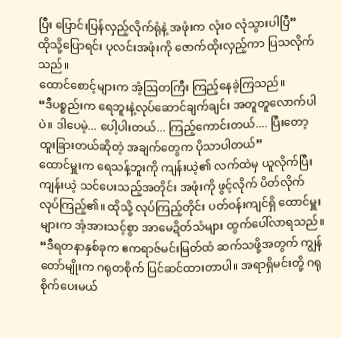ပြီး ပြောင်းပြန်လှည့်လိုက်ရုံနဲ့ အဖုံးက လုံးဝ လုံသွားပါပြီ”
ထိုသို့ပြောရင်း ပုလင်းအဖုံးကို ဇောက်ထိုးလှည့်ကာ ပြသလိုက်သည်။
ထောင်စောင့်များက အံ့ဩတကြီး ကြည့်နေခဲ့ကြသည်။
“ဒီပစ္စည်းက ရေဘူးနဲ့လုပ်ဆောင်ချက်ချင်း အတူတူလောက်ပါပဲ။ ဒါပေမဲ့... ပေါ့ပါးတယ်... ကြည့်ကောင်းတယ်.... ပြီးတော့ ထူးခြားတယ်ဆိုတဲ့ အချက်တွေက ပိုသာပါတယ်”
ထောင်မှူးက ရေသန့်ဘူးကို ကျန်းယဲ့၏ လက်ထဲမှ ယူလိုက်ပြီး ကျန်းယဲ့ သင်ပေးသည့်အတိုင်း အဖုံးကို ဖွင့်လိုက် ပိတ်လိုက် လုပ်ကြည့်၏။ ထိုသို့ လုပ်ကြည့်တိုင်း ပတ်ဝန်းကျင်ရှိ ထောင်မှူးများက အံ့အားသင့်စွာ အာမေဍိတ်သံများ ထွက်ပေါ်လာရသည်။
“ဒီရတနာနှစ်ခုက ဧကရာဇ်မင်းမြတ်ထံ ဆက်သဖို့အတွက် ကျွန်တော်မျိုးက ဂရုတစိုက် ပြင်ဆင်ထားတာပါ။ အရာရှိမင်းတို့ ဂရုစိုက်ပေးမယ်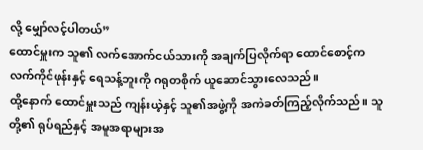လို့ မျှော်လင့်ပါတယ်”
ထောင်မှူးက သူ၏ လက်အောက်ငယ်သားကို အချက်ပြလိုက်ရာ ထောင်စောင့်က လက်ကိုင်ဖုန်းနှင့် ရေသန့်ဘူးကို ဂရုတစိုက် ယူဆောင်သွားလေသည်။
ထို့နောက် ထောင်မှူးသည် ကျန်းယဲ့နှင့် သူ၏အဖွဲ့ကို အကဲခတ်ကြည့်လိုက်သည်။ သူတို့၏ ရုပ်ရည်နှင့် အမူအရာများအ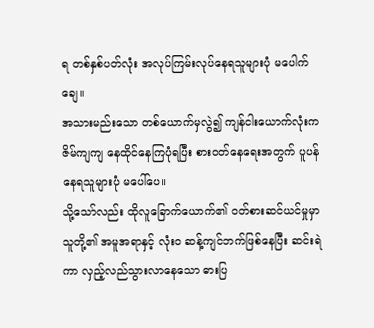ရ တစ်နှစ်ပတ်လုံး အလုပ်ကြမ်းလုပ်နေရသူများပုံ မပေါက်ချေ။
အသားမည်းသော တစ်ယောက်မှလွဲ၍ ကျန်ငါးယောက်လုံးက ဇိမ်ကျကျ နေထိုင်နေကြပုံရပြီး စားဝတ်နေရေးအတွက် ပူပန်နေရသူများပုံ မပေါ်ပေ။
သို့သော်လည်း ထိုလူခြောက်ယောက်၏ ဝတ်စားဆင်ယင်မှုမှာ သူတို့၏ အမူအရာနှင့် လုံးဝ ဆန့်ကျင်ဘက်ဖြစ်နေပြီး ဆင်းရဲကာ လှည့်လည်သွားလာနေသော ဓားပြ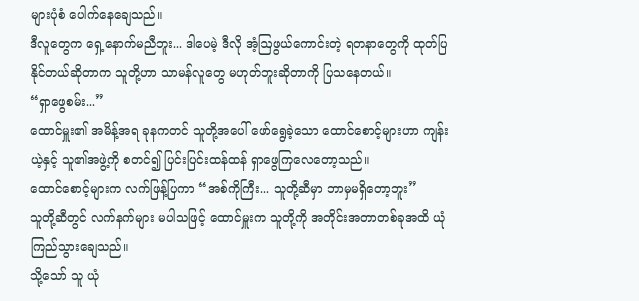များပုံစံ ပေါက်နေချေသည်။
ဒီလူတွေက ရှေ့နောက်မညီဘူး... ဒါပေမဲ့ ဒီလို အံ့ဩဖွယ်ကောင်းတဲ့ ရတနာတွေကို ထုတ်ပြနိုင်တယ်ဆိုတာက သူတို့ဟာ သာမန်လူတွေ မဟုတ်ဘူးဆိုတာကို ပြသနေတယ်။
“ရှာဖွေစမ်း...”
ထောင်မှူး၏ အမိန့်အရ ခုနကတင် သူတို့အပေါ် ဖော်ရွေခဲ့သော ထောင်စောင့်များဟာ ကျန်းယဲ့နှင့် သူ၏အဖွဲ့ကို စတင်၍ ပြင်းပြင်းထန်ထန် ရှာဖွေကြလေတော့သည်။
ထောင်စောင့်များက လက်ဖြန့်ပြကာ “အစ်ကိုကြီး... သူတို့ဆီမှာ ဘာမှမရှိတော့ဘူး”
သူတို့ဆီတွင် လက်နက်များ မပါသဖြင့် ထောင်မှူးက သူတို့ကို အတိုင်းအတာတစ်ခုအထိ ယုံကြည်သွားချေသည်။
သို့သော် သူ ယုံ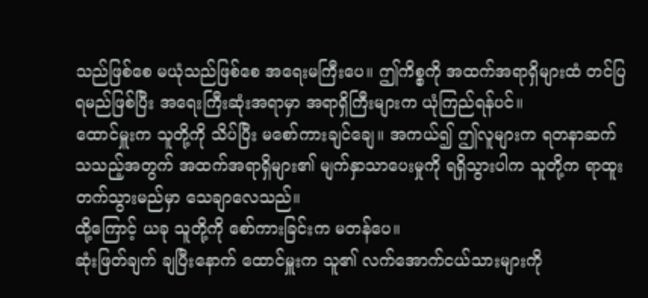သည်ဖြစ်စေ မယုံသည်ဖြစ်စေ အရေးမကြီးပေ။ ဤကိစ္စကို အထက်အရာရှိများထံ တင်ပြရမည်ဖြစ်ပြီး အရေးကြီးဆုံးအရာမှာ အရာရှိကြီးများက ယုံကြည်ရန်ပင်။
ထောင်မှူးက သူတို့ကို သိပ်ပြီး မစော်ကားချင်ချေ။ အကယ်၍ ဤလူများက ရတနာဆက်သသည့်အတွက် အထက်အရာရှိများ၏ မျက်နှာသာပေးမှုကို ရရှိသွားပါက သူတို့က ရာထူးတက်သွားမည်မှာ သေချာလေသည်။
ထို့ကြောင့် ယခု သူတို့ကို စော်ကားခြင်းက မတန်ပေ။
ဆုံးဖြတ်ချက် ချပြီးနောက် ထောင်မှူးက သူ၏ လက်အောက်ငယ်သားများကို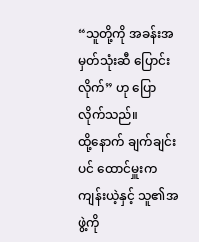“သူတို့ကို အခန်းအမှတ်သုံးဆီ ပြောင်းလိုက်” ဟု ပြောလိုက်သည်။
ထို့နောက် ချက်ချင်းပင် ထောင်မှူးက ကျန်းယဲ့နှင့် သူ၏အဖွဲ့ကို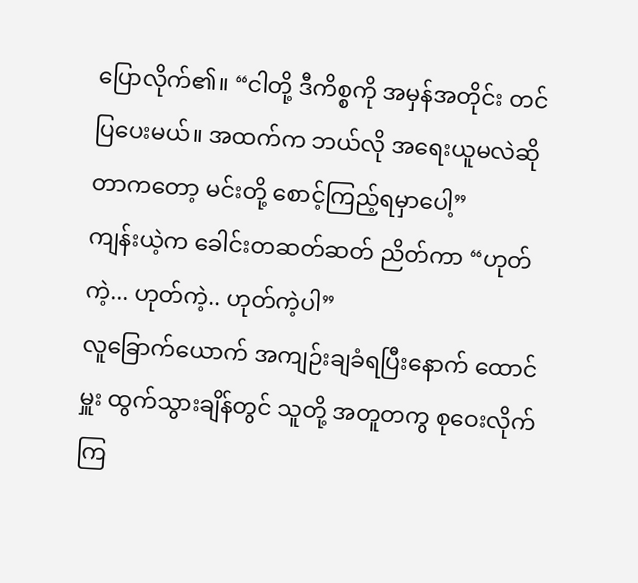ပြောလိုက်၏။ “ငါတို့ ဒီကိစ္စကို အမှန်အတိုင်း တင်ပြပေးမယ်။ အထက်က ဘယ်လို အရေးယူမလဲဆိုတာကတော့ မင်းတို့ စောင့်ကြည့်ရမှာပေါ့”
ကျန်းယဲ့က ခေါင်းတဆတ်ဆတ် ညိတ်ကာ “ဟုတ်ကဲ့... ဟုတ်ကဲ့.. ဟုတ်ကဲ့ပါ”
လူခြောက်ယောက် အကျဉ်းချခံရပြီးနောက် ထောင်မှူး ထွက်သွားချိန်တွင် သူတို့ အတူတကွ စုဝေးလိုက်ကြ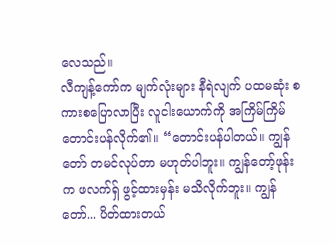လေသည်။
လီကျန့်ကော်က မျက်လုံးများ နီရဲလျက် ပထမဆုံး စကားစပြောလာပြီး လူငါးယောက်ကို အကြိမ်ကြိမ် တောင်းပန်လိုက်၏။ “တောင်းပန်ပါတယ်။ ကျွန်တော် တမင်လုပ်တာ မဟုတ်ပါဘူး။ ကျွန်တော့်ဖုန်းက ဖလက်ရှ် ဖွင့်ထားမှန်း မသိလိုက်ဘူး။ ကျွန်တော်... ပိတ်ထားတယ်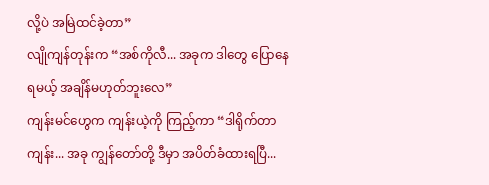လို့ပဲ အမြဲထင်ခဲ့တာ”
လျိုကျန်တုန်းက “အစ်ကိုလီ... အခုက ဒါတွေ ပြောနေရမယ့် အချိန်မဟုတ်ဘူးလေ”
ကျန်းမင်ဟွေက ကျန်းယဲ့ကို ကြည့်ကာ “ဒါရိုက်တာ ကျန်း... အခု ကျွန်တော်တို့ ဒီမှာ အပိတ်ခံထားရပြီ...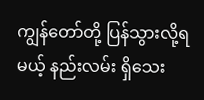ကျွန်တော်တို့ ပြန်သွားလို့ရမယ့် နည်းလမ်း ရှိသေး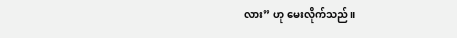လား” ဟု မေးလိုက်သည်။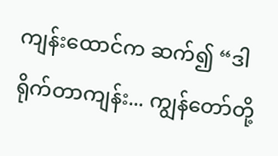ကျန်းထောင်က ဆက်၍ “ဒါရိုက်တာကျန်း... ကျွန်တော်တို့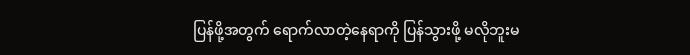ပြန်ဖို့အတွက် ရောက်လာတဲ့နေရာကို ပြန်သွားဖို့ မလိုဘူးမ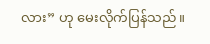လား” ဟု မေးလိုက်ပြန်သည်။